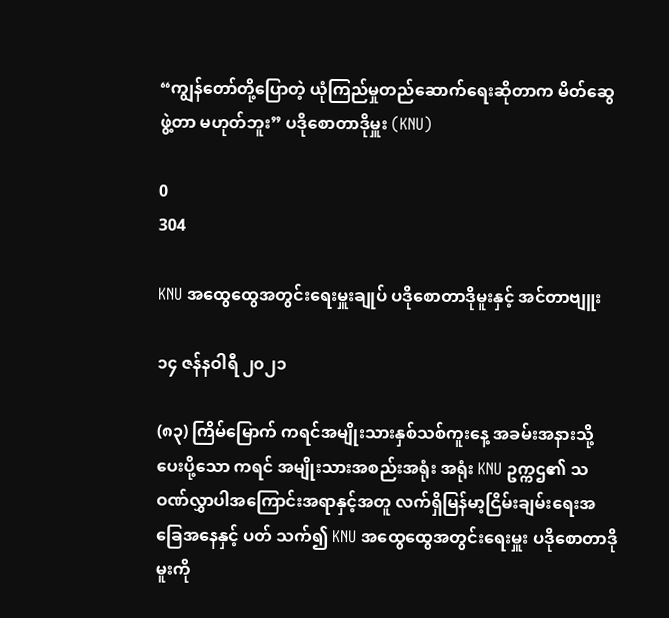“ကျွန်တော်တို့ပြောတဲ့ ယုံကြည်မှုတည်ဆောက်ရေးဆိုတာက မိတ်ဆွေဖွဲ့တာ မဟုတ်ဘူး” ပဒိုစောတာဒိုမှူး (KNU)

0
304

KNU အထွေထွေအတွင်းရေးမှူးချုပ် ပဒိုစောတာဒိုမူးနှင့် အင်တာဗျူး

၁၄ ဇန်နဝါရီ ၂၀၂၁

(၈၃) ကြိမ်မြောက် ကရင်အမျိုးသားနှစ်သစ်ကူးနေ့ အခမ်းအနားသို့ ပေးပို့သော ကရင် အမျိုးသားအစည်းအရုံး အရုံး KNU ဥက္ကဌ၏ သဝဏ်လွှာပါအကြောင်းအရာနှင့်အတူ လက်ရှိမြန်မာ့ငြိမ်းချမ်းရေးအခြေအနေနှင့် ပတ် သက်၍ KNU အထွေထွေအတွင်းရေးမှူး ပဒိုစောတာဒိုမူးကို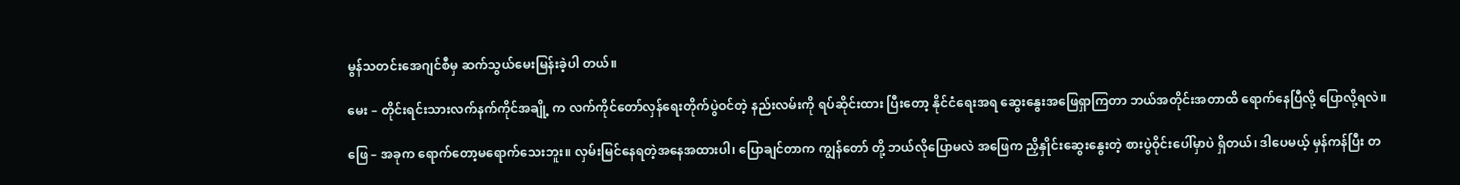မွန်သတင်းအေဂျင်စီမှ ဆက်သွယ်မေးမြန်းခဲ့ပါ တယ်။

မေး – တိုင်းရင်းသားလက်နက်ကိုင်အချို့ က လက်ကိုင်တော်လှန်ရေးတိုက်ပွဲဝင်တဲ့ နည်းလမ်းကို ရပ်ဆိုင်းထား ပြီးတော့ နိုင်ငံရေးအရ ဆွေးနွေးအဖြေရှာကြတာ ဘယ်အတိုင်းအတာထိ ရောက်နေပြီလို့ ပြောလို့ရလဲ။

ဖြေ – အခုက ရောက်တော့မရောက်သေးဘူး။ လှမ်းမြင်နေရတဲ့အနေအထားပါ၊ ပြောချင်တာက ကျွန်တော် တို့ ဘယ်လိုပြောမလဲ အဖြေက ညှိနှိုင်းဆွေးနွေးတဲ့ စားပွဲဝိုင်းပေါ်မှာပဲ ရှိတယ်၊ ဒါပေမယ့် မှန်ကန်ပြီး တ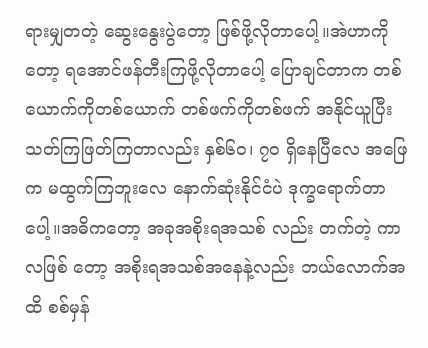ရားမျှတတဲ့ ဆွေးနွေးပွဲတော့ ဖြစ်ဖို့လိုတာပေါ့။အဲဟာကိုတော့ ရအောင်ဖန်တီးကြဖို့လိုတာပေါ့ ပြောချင်တာက တစ် ယောက်ကိုတစ်ယောက် တစ်ဖက်ကိုတစ်ဖက် အနိုင်ယူပြီး သတ်ကြဖြတ်ကြတာလည်း နှစ်၆၀၊ ၇၀ ရှိနေပြီလေ အဖြေက မထွက်ကြဘူးလေ နောက်ဆုံးနိုင်ငံပဲ ဒုက္ခရောက်တာပေါ့။အဓိကတော့ အခုအစိုးရအသစ် လည်း တက်တဲ့ ကာလဖြစ် တော့ အစိုးရအသစ်အနေနဲ့လည်း ဘယ်လောက်အ ထိ စစ်မှန်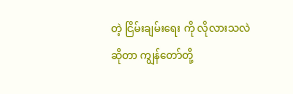တဲ့ ငြိမ်းချမ်းရေး ကို လိုလားသလဲဆိုတာ ကျွန်တော်တို့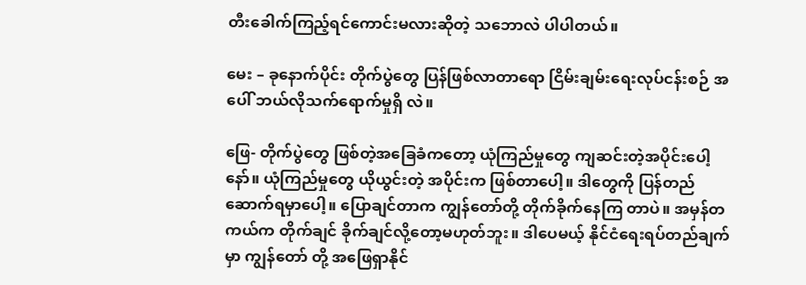တီးခေါက်ကြည့်ရင်ကောင်းမလားဆိုတဲ့ သဘောလဲ ပါပါတယ်။

မေး – ခုနောက်ပိုင်း တိုက်ပွဲတွေ ပြန်ဖြစ်လာတာရော ငြိမ်းချမ်းရေးလုပ်ငန်းစဉ် အပေါ် ဘယ်လိုသက်ရောက်မှုရှိ လဲ။

ဖြေ- တိုက်ပွဲတွေ ဖြစ်တဲ့အခြေခံကတော့ ယုံကြည်မှုတွေ ကျဆင်းတဲ့အပိုင်းပေါ့နော်။ ယုံကြည်မှုတွေ ယိုယွင်းတဲ့ အပိုင်းက ဖြစ်တာပေါ့။ ဒါတွေကို ပြန်တည်ဆောက်ရမှာပေါ့။ ပြောချင်တာက ကျွန်တော်တို့ တိုက်ခိုက်နေကြ တာပဲ။ အမှန်တကယ်က တိုက်ချင် ခိုက်ချင်လို့‌တော့မဟုတ်ဘူး။ ဒါပေမယ့် နိုင်ငံရေးရပ်တည်ချက် မှာ ကျွန်တော် တို့ အဖြေရှာနိုင်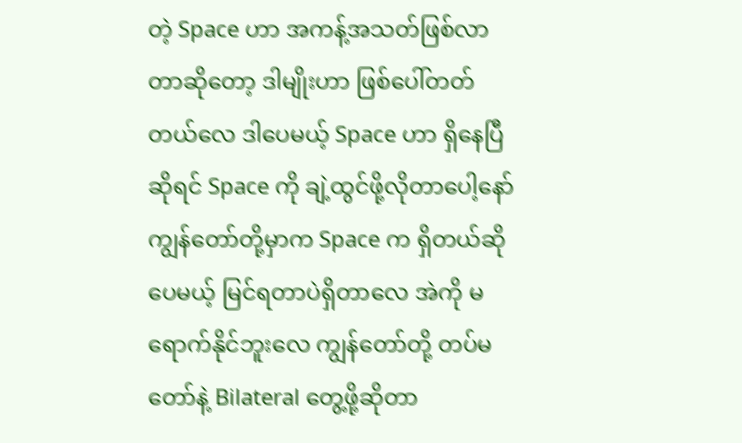တဲ့ Space ဟာ အကန့်အသတ်ဖြစ်လာတာဆိုတော့ ဒါမျိုးဟာ ဖြစ်ပေါ်တတ်တယ်လေ ဒါပေမယ့် Space ဟာ ရှိနေပြီဆိုရင် Space ကို ချဲ့ထွင်ဖို့လိုတာပေါ့နော် ကျွန်တော်တို့မှာက Space က ရှိတယ်ဆိုပေမယ့် မြင်ရတာပဲရှိတာလေ အဲကို မရောက်နိုင်ဘူးလေ ကျွန်တော်တို့ တပ်မတော်နဲ့ Bilateral တွေ့ဖို့ဆိုတာ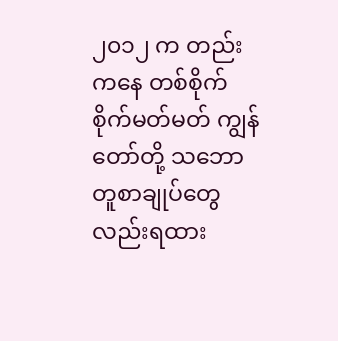၂၀၁၂ က တည်းကနေ တစ်စိုက်စိုက်မတ်မတ် ကျွန်တော်တို့ သဘောတူစာချုပ်တွေလည်းရထား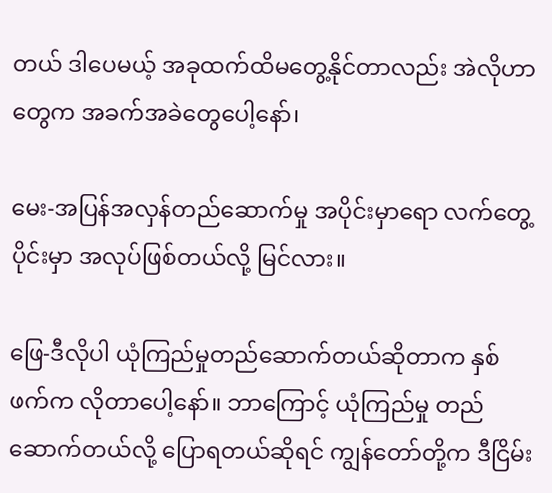တယ် ဒါပေမယ့် အခုထက်ထိမတွေ့နိုင်တာလည်း အဲလိုဟာတွေက အခက်အခဲတွေပေါ့နော်၊

မေး-အပြန်အလှန်တည်ဆောက်မှု အပိုင်းမှာရော လက်တွေ့ပိုင်းမှာ အလုပ်ဖြစ်တယ်လို့ မြင်လား။

ဖြေ-ဒီလိုပါ ယုံကြည်မှုတည်ဆောက်တယ်ဆိုတာက နှစ်ဖက်က လိုတာပေါ့နော်။ ဘာကြောင့် ယုံကြည်မှု တည် ဆောက်တယ်လို့ ပြောရတယ်ဆိုရင် ကျွန်တော်တို့က ဒီငြိမ်း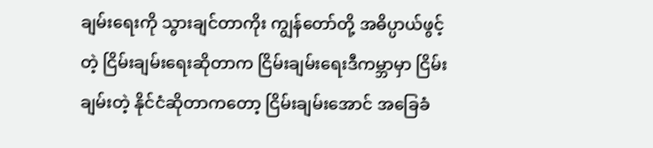ချမ်းရေးကို သွားချင်တာကိုး ကျွန်တော်တို့ အဓိပ္ပာယ်ဖွင့်တဲ့ ငြိမ်းချမ်းရေးဆိုတာက ငြိမ်းချမ်းရေးဒီကမ္ဘာမှာ ငြိမ်းချမ်းတဲ့ နိုင်ငံဆိုတာကတော့ ငြိမ်းချမ်းအောင် အခြေခံ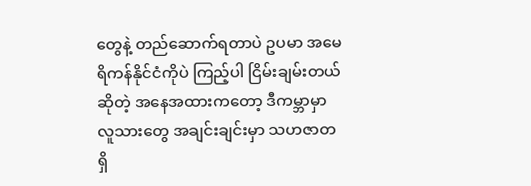တွေနဲ့ တည်ဆောက်ရတာပဲ ဥပမာ အမေရိကန်နိုင်ငံကိုပဲ ကြည့်ပါ ငြိမ်းချမ်းတယ်ဆိုတဲ့ အနေအထားကတော့ ဒီကမ္ဘာမှာ လူသားတွေ အချင်းချင်းမှာ သဟဇာတရှိ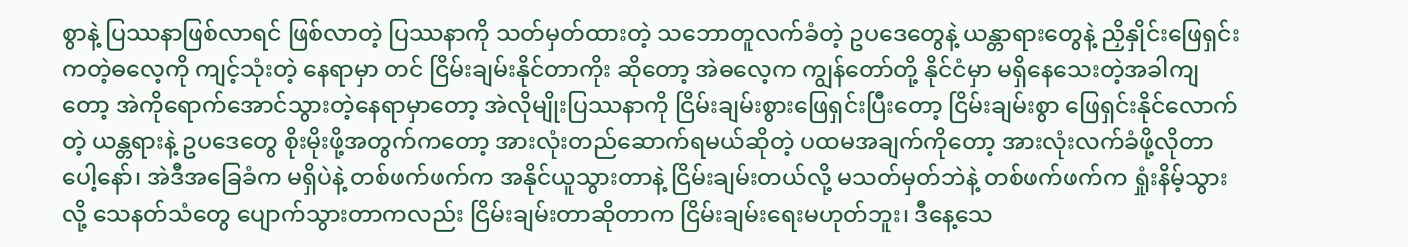စွာနဲ့ ပြဿနာဖြစ်လာရင် ဖြစ်လာတဲ့ ပြဿနာကို သတ်မှတ်ထားတဲ့ သဘောတူလက်ခံတဲ့ ဥပဒေတွေနဲ့ ယန္တာရားတွေနဲ့ ညှိနှိုင်းဖြေရှင်းကတဲ့ဓလေ့ကို ကျင့်သုံးတဲ့ နေရာမှာ တင် ငြိမ်းချမ်းနိုင်တာကိုး ဆိုတော့ အဲဓလေ့က ကျွန်တော်တို့ နိုင်ငံမှာ မရှိနေသေးတဲ့အခါကျတော့ အဲကိုရောက်အောင်သွားတဲ့နေရာမှာတော့ အဲလိုမျိုးပြဿနာကို ငြိမ်းချမ်းစွားဖြေရှင်းပြီးတော့ ငြိမ်းချမ်းစွာ ဖြေရှင်းနိုင်လောက်တဲ့ ယန္တရားနဲ့ ဥပဒေတွေ စိုးမိုးဖို့အတွက်ကတော့ အားလုံးတည်ဆောက်ရမယ်ဆိုတဲ့ ပထမအချက်ကိုတော့ အားလုံးလက်ခံဖို့လိုတာပေါ့နော်၊ အဲဒီအခြေခံက မရှိပဲနဲ့ တစ်ဖက်ဖက်က အနိုင်ယူသွားတာနဲ့ ငြိမ်းချမ်းတယ်လို့ မသတ်မှတ်ဘဲနဲ့ တစ်ဖက်ဖက်က ရှုံးနိမ့်သွားလို့ သေနတ်သံတွေ ပျောက်သွားတာကလည်း ငြိမ်းချမ်းတာဆိုတာက ငြိမ်းချမ်းရေးမဟုတ်ဘူး၊ ဒီနေ့သေ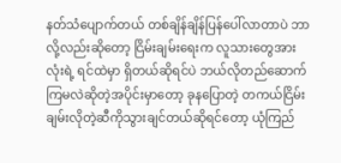နတ်သံပျောက်တယ် တစ်ချိန်ချိန်ပြန်ပေါ်လာတာပဲ ဘာလို့လည်းဆိုတော့ ငြိမ်းချမ်းရေးက လူသားတွေအားလုံးရဲ့ ရင်ထဲမှာ ရှိတယ်ဆိုရင်ပဲ ဘယ်လိုတည်ဆောက်ကြမလဲဆိုတဲ့အပိုင်းမှာတော့ ခုနပြောတဲ့ တကယ်ငြိမ်းချမ်းလိုတဲ့ဆီကိုသွားချင်တယ်ဆိုရင်တော့ ယုံကြည်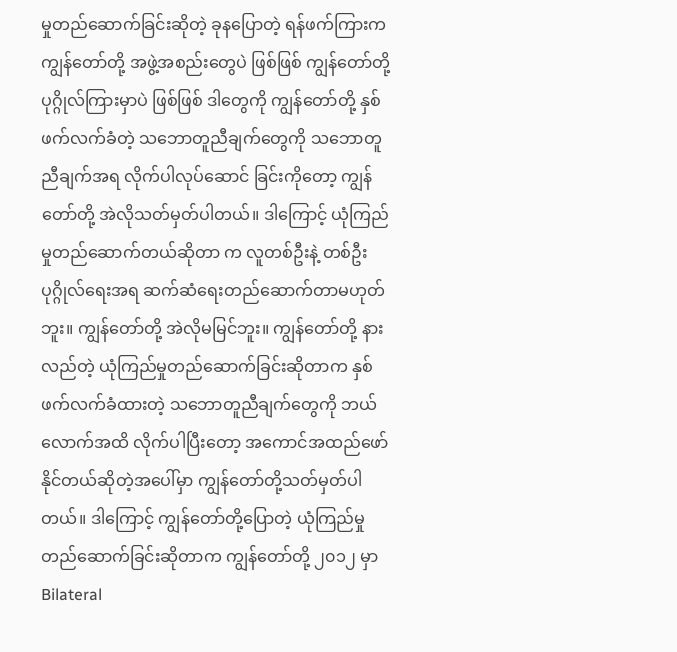မှုတည်ဆောက်ခြင်းဆိုတဲ့ ခုနပြောတဲ့ ရန်ဖက်ကြားက ကျွန်တော်တို့ အဖွဲ့အစည်းတွေပဲ ဖြစ်ဖြစ် ကျွန်တော်တို့ ပုဂ္ဂိုလ်ကြားမှာပဲ ဖြစ်ဖြစ် ဒါတွေကို ကျွန်တော်တို့ နှစ်ဖက်လက်ခံတဲ့ သဘောတူညီချက်တွေကို သဘောတူညီချက်အရ လိုက်ပါလုပ်ဆောင် ခြင်းကို‌တော့ ကျွန်တော်တို့ အဲလိုသတ်မှတ်ပါတယ်။ ဒါကြောင့် ယုံကြည်မှုတည်ဆောက်တယ်ဆိုတာ က လူတစ်ဦးနဲ့ တစ်ဦး ပုဂ္ဂိုလ်ရေးအရ ဆက်ဆံရေးတည်ဆောက်တာမဟုတ်ဘူး။ ကျွန်တော်တို့ အဲလိုမမြင်ဘူး။ ကျွန်တော်တို့ နားလည်တဲ့ ယုံကြည်မှုတည်ဆောက်ခြင်းဆိုတာက နှစ်ဖက်လက်ခံထားတဲ့ သဘောတူညီချက်တွေကို ဘယ်လောက်အထိ လိုက်ပါပြီးတော့ အကောင်အထည်ဖော်နိုင်တယ်ဆိုတဲ့အပေါ်မှာ ကျွန်တော်တို့သတ်မှတ်ပါတယ်။ ဒါကြောင့် ကျွန်တော်တို့ပြောတဲ့ ယုံကြည်မှုတည်ဆောက်ခြင်းဆိုတာက ကျွန်တော်တို့ ၂၀၁၂ မှာ Bilateral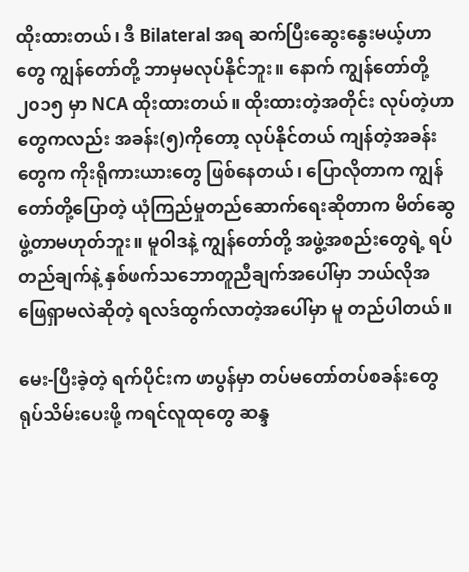ထိုးထားတယ်၊ ဒီ Bilateral အရ ဆက်ပြီးဆွေးနွေးမယ့်ဟာတွေ ကျွန်တော်တို့ ဘာမှမလုပ်နိုင်ဘူး။ နောက် ကျွန်တော်တို့ ၂၀၁၅ မှာ NCA ထိုးထားတယ်။ ထိုးထားတဲ့အတိုင်း လုပ်တဲ့ဟာတွေကလည်း အခန်း(၅)ကိုတော့ လုပ်နိုင်တယ် ကျန်တဲ့အခန်းတွေက ကိုးရိုကားယားတွေ ဖြစ်နေတယ်၊ ပြောလိုတာက ကျွန်တော်တို့ပြောတဲ့ ယုံကြည်မှုတည်ဆောက်ရေးဆိုတာက မိတ်ဆွေဖွဲ့တာမဟုတ်ဘူး။ မူဝါဒနဲ့ ကျွန်တော်တို့ အဖွဲ့အစည်းတွေရဲ့ ရပ်တည်ချက်နဲ့ နှစ်ဖက်သဘောတူညီချက်အပေါ်မှာ ဘယ်လိုအဖြေရှာမလဲဆိုတဲ့ ရလဒ်ထွက်လာတဲ့အပေါ်မှာ မူ တည်ပါတယ်။

မေး-ပြီးခဲ့တဲ့ ရက်ပိုင်းက ဖာပွန်မှာ တပ်မတော်တပ်စခန်းတွေ ရုပ်သိမ်းပေးဖို့ ကရင်လူထုတွေ ဆန္ဒ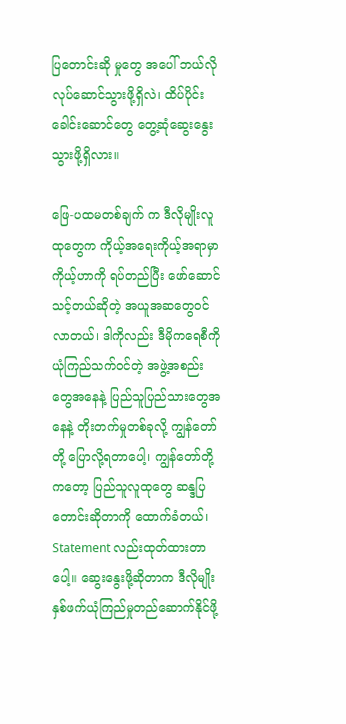ပြတောင်းဆို မှုတွေ အပေါ် ဘယ်လိုလုပ်ဆောင်သွားဖို့ရှိလဲ၊ ထိပ်ပိုင်းခေါင်းဆောင်တွေ တွေ့ဆုံဆွေးနွေးသွားဖို့ရှိလား။

ဖြေ-ပထမတစ်ချက် က ဒီလိုမျိုးလူထုတွေက ကိုယ့်အရေးကိုယ့်အရာမှာ ကိုယ့်ဟာကို ရပ်တည်ပြီး ဖော်ဆောင် သင့်တယ်ဆိုတဲ့ အယူအဆတွေဝင်လာတယ်၊ ဒါကိုလည်း ဒီမိုကရေစီကို ယုံကြည်သက်ဝင်တဲ့ အဖွဲ့အစည်းတွေအနေနဲ့ ပြည်သူပြည်သားတွေအနေနဲ့ တိုးတက်မှုတစ်ခုလို့ ကျွန်တော်တို့ ပြောလို့ရတာပေါ့၊ ကျွန်တော်တို့ကတော့ ပြည်သူလူထုတွေ ဆန္ဒပြတောင်းဆိုတာကို ထောက်ခံတယ်၊ Statement လည်းထုတ်ထားတာပေါ့။ ဆွေးနွေးဖို့ဆိုတာက ဒီလိုမျိုး နှစ်ဖက်ယုံကြည်မှုတည်ဆောက်နိုင်ဖို့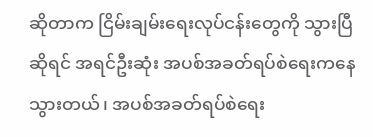ဆိုတာက ငြိမ်းချမ်းရေးလုပ်ငန်းတွေကို သွားပြီဆိုရင် အရင်ဦးဆုံး အပစ်အခတ်ရပ်စဲရေးကနေသွားတယ်၊ အပစ်အခတ်ရပ်စဲရေး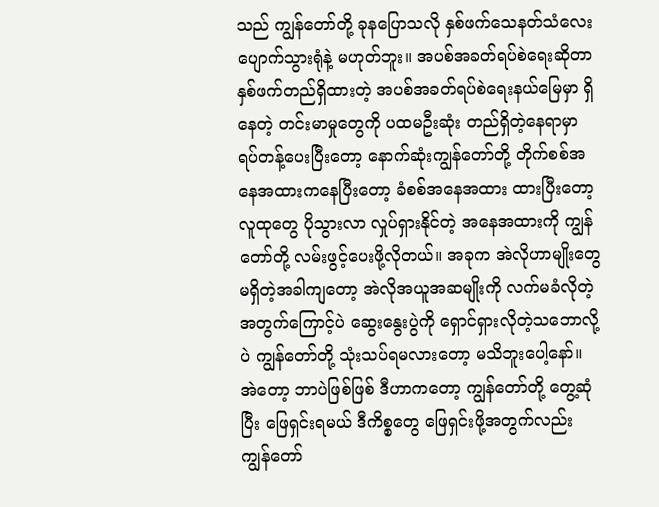သည် ကျွန်တော်တို့ ခုနပြောသလို နှစ်ဖက်သေနတ်သံလေးပျောက်သွားရုံနဲ့ မဟုတ်ဘူး။ အပစ်အခတ်ရပ်စဲရေးဆိုတာ နှစ်ဖက်တည်ရှိထားတဲ့ အပစ်အခတ်ရပ်စဲရေးနယ်မြေမှာ ရှိနေတဲ့ တင်းမာမှုတွေကို ပထမဦးဆုံး တည်ရှိတဲ့နေရာမှာ ရပ်တန့်ပေးပြီးတော့ နောက်ဆုံးကျွန်တော်တို့ တိုက်စစ်အနေအထားကနေပြီးတော့ ခံစစ်အနေအထား ထားပြီးတော့ လူထုတွေ ပိုသွားလာ လှုပ်ရှားနိုင်တဲ့ အနေအထားကို ကျွန်တော်တို့ လမ်းဖွင့်ပေးဖို့လိုတယ်။ အခုက အဲလိုဟာမျိုးတွေ မရှိတဲ့အခါကျတော့ အဲလိုအယူအဆမျိုးကို လက်မခံလိုတဲ့အတွက်ကြောင့်ပဲ ဆွေးနွေးပွဲကို ရှောင်ရှားလိုတဲ့သဘောလို့ပဲ ကျွန်တော်တို့ သုံးသပ်ရမလားတော့ မသိဘူးပေါ့နော်။ အဲတော့ ဘာပဲဖြစ်ဖြစ် ဒီဟာကတော့ ကျွန်တော်တို့ တွေ့ဆုံပြီး ဖြေရှင်းရမယ် ဒီကိစ္စတွေ ဖြေရှင်းဖို့အတွက်လည်း ကျွန်တော်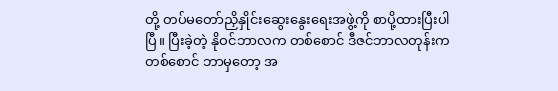တို့ တပ်မတော်ညှိနှိုင်းဆွေးနွေးရေးအဖွဲ့ကို စာပို့ထားပြီးပါပြီ။ ပြီးခဲ့တဲ့ နိုဝင်ဘာလက တစ်စောင် ဒီဇင်ဘာလတုန်းက တစ်စောင် ဘာမှတော့ အ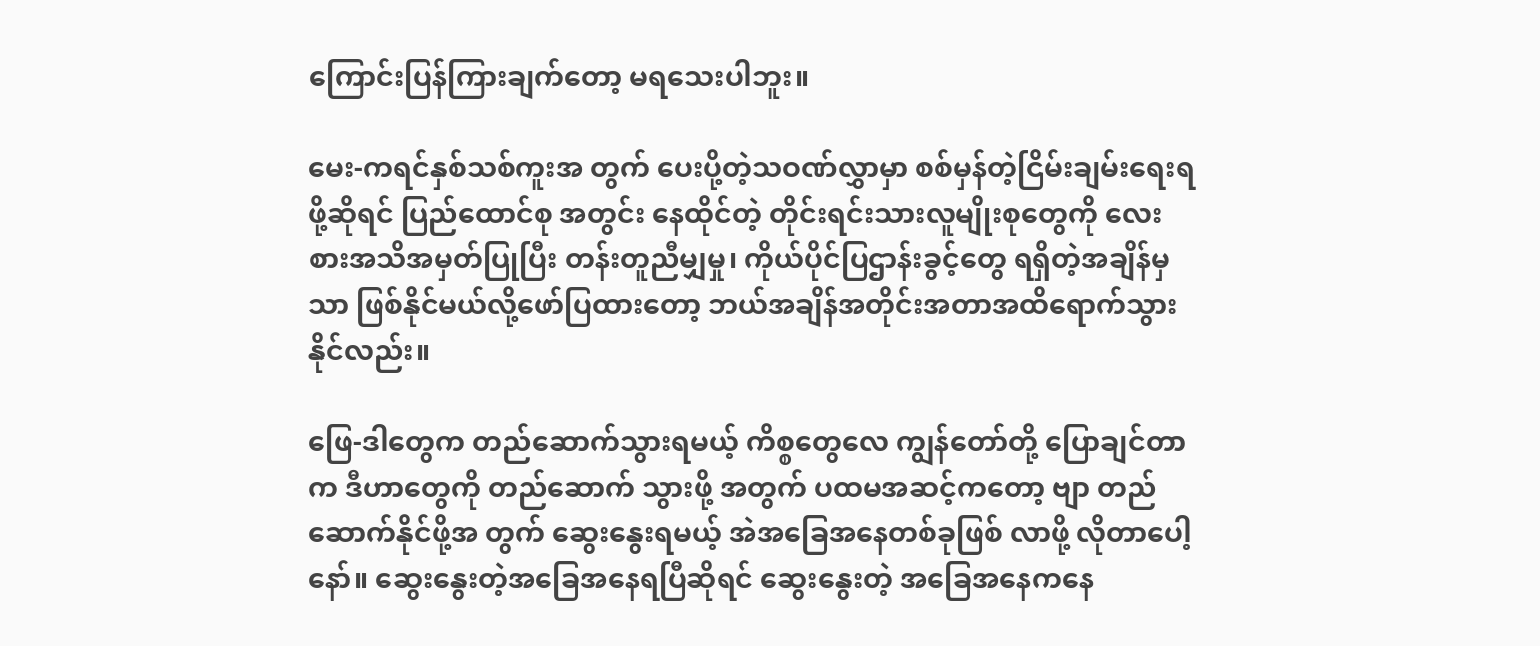ကြောင်းပြန်ကြားချက်တော့ မရသေးပါဘူး။

မေး-ကရင်နှစ်သစ်ကူးအ တွက် ပေးပို့တဲ့သဝဏ်လွှာမှာ စစ်မှန်တဲ့ငြိမ်းချမ်းရေးရဖို့ဆိုရင် ပြည်ထောင်စု အတွင်း နေထိုင်တဲ့ တိုင်းရင်းသားလူမျိုးစုတွေကို လေးစားအသိအမှတ်ပြုပြီး တန်းတူညီမျှမှု၊ ကိုယ်ပိုင်ပြဌာန်းခွင့်တွေ ရရှိတဲ့အချိန်မှသာ ဖြစ်နိုင်မယ်လို့ဖော်ပြထားတော့ ဘယ်အချိန်အတိုင်းအတာအထိရောက်သွားနိုင်လည်း။

ဖြေ-ဒါတွေက တည်ဆောက်သွားရမယ့် ကိစ္စတွေလေ ကျွန်တော်တို့ ပြောချင်တာက ဒီဟာတွေကို တည်ဆောက် သွားဖို့ အတွက် ပထမအဆင့်ကတော့ ဗျာ တည်ဆောက်နိုင်ဖို့အ တွက် ဆွေးနွေးရမယ့် အဲအခြေအနေတစ်ခုဖြစ် လာဖို့ လိုတာပေါ့နော်။ ဆွေးနွေးတဲ့အခြေအနေရပြီဆိုရင် ဆွေးနွေးတဲ့ အခြေအနေကနေ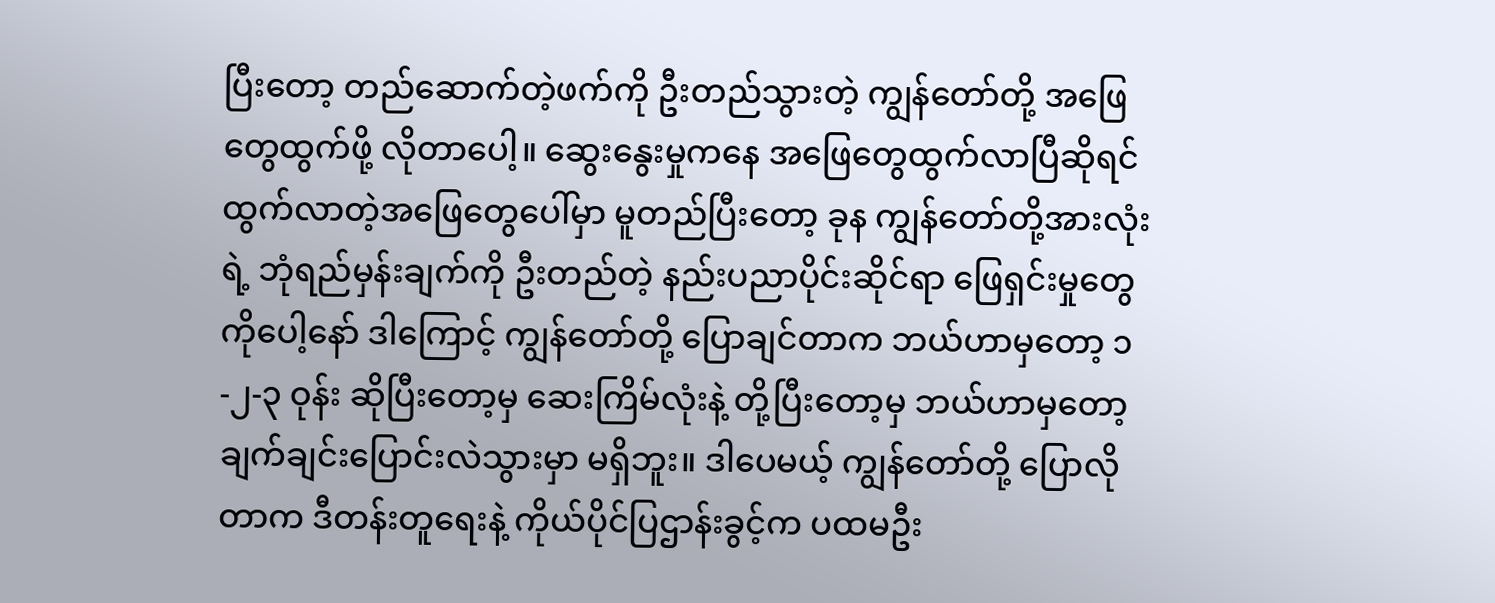ပြီးတော့ တည်ဆောက်တဲ့ဖက်ကို ဦးတည်သွားတဲ့ ကျွန်တော်တို့ အဖြေတွေထွက်ဖို့ လိုတာပေါ့။ ဆွေးနွေးမှုကနေ အဖြေတွေထွက်လာပြီဆိုရင် ထွက်လာတဲ့အဖြေတွေပေါ်မှာ မူတည်ပြီးတော့ ခုန ကျွန်တော်တို့အားလုံးရဲ့ ဘုံရည်မှန်းချက်ကို ဦးတည်တဲ့ နည်းပညာပိုင်းဆိုင်ရာ ဖြေရှင်းမှုတွေကိုပေါ့နော် ဒါကြောင့် ကျွန်တော်တို့ ပြောချင်တာက ဘယ်ဟာမှတော့ ၁-၂-၃ ဝုန်း ဆိုပြီးတော့မှ ဆေးကြိမ်လုံးနဲ့ တို့ပြီးတော့မှ ဘယ်ဟာမှတော့ ချက်ချင်းပြောင်းလဲသွားမှာ မရှိဘူး။ ဒါပေမယ့် ကျွန်တော်တို့ ပြောလိုတာက ဒီတန်းတူရေးနဲ့ ကိုယ်ပိုင်ပြဌာန်းခွင့်က ပထမဦး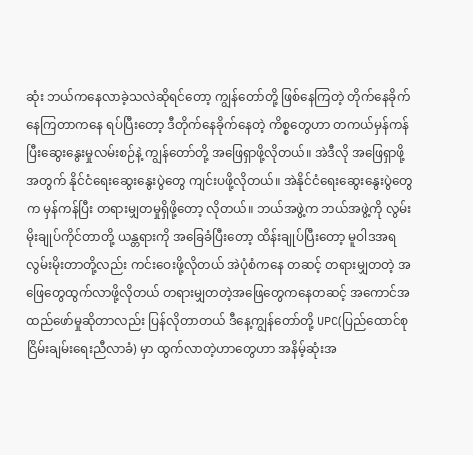ဆုံး ဘယ်ကနေလာခဲ့သလဲဆိုရင်တော့ ကျွန်တော်တို့ ဖြစ်နေကြတဲ့ တိုက်နေခိုက်နေကြတာကနေ ရပ်ပြီးတော့ ဒီတိုက်နေခိုက်နေတဲ့ ကိစ္စတွေဟာ တကယ်မှန်ကန်ပြီးဆွေးနွေးမှုလမ်းစဉ်နဲ့ ကျွန်တော်တို့ အဖြေရှာဖို့လိုတယ်။ အဲဒီလို အဖြေရှာဖို့အတွက် နိုင်ငံရေးဆွေးနွေးပွဲတွေ ကျင်းပဖို့လိုတယ်။ အဲနိုင်ငံရေးဆွေးနွေးပွဲတွေက မှန်ကန်ပြီး တရားမျှတမှုရှိဖို့တော့ လိုတယ်။ ဘယ်အဖွဲ့က ဘယ်အဖွဲ့ကို လွမ်းမိုးချုပ်ကိုင်တာတို့ ယန္တရားကို အခြေခံပြီးတော့ ထိန်းချုပ်ပြီးတော့ မူဝါဒအရ လွမ်းမိုးတာတို့လည်း ကင်းဝေးဖို့လိုတယ် အဲပုံစံကနေ တဆင့် တရားမျှတတဲ့ အဖြေတွေထွက်လာဖို့လိုတယ် တရားမျှတတဲ့အဖြေတွေကနေတဆင့် အကောင်အထည်ဖော်မှုဆိုတာလည်း ပြန်လိုတာတယ် ဒီနေ့ကျွန်တော်တို့ UPC(ပြည်ထောင်စုငြိမ်းချမ်းရေးညီလာခံ) မှာ ထွက်လာတဲ့ဟာတွေဟာ အနိမ့်ဆုံးအ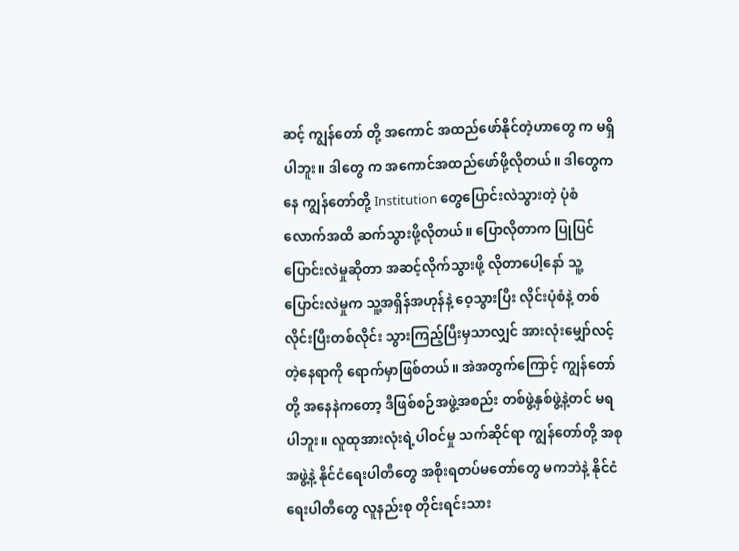ဆင့် ကျွန်တော် တို့ အကောင် အထည်ဖော်နိုင်တဲ့ဟာတွေ က မရှိပါဘူး။ ဒါတွေ က အကောင်အထည်ဖော်ဖို့လိုတယ်။ ဒါတွေကနေ ကျွန်တော်တို့ Institution တွေပြောင်းလဲသွားတဲ့ ပုံစံလောက်အထိ ဆက်သွားဖို့လိုတယ်။ ပြောလိုတာက ပြုပြင်ပြောင်းလဲမှုဆိုတာ အဆင့်လိုက်သွားဖို့ လိုတာပေါ့နော် သူ့ပြောင်းလဲမှုက သူ့အရှိန်အဟုန်နဲ့ ဝေ့သွားပြီး လိုင်းပုံစံနဲ့ တစ်လိုင်းပြီးတစ်လိုင်း သွားကြည့်ပြီးမှသာလျှင် အားလုံးမျှော်လင့်တဲ့နေရာကို ရောက်မှာဖြစ်တယ်။ အဲအတွက်ကြောင့် ကျွန်တော်တို့ အနေနဲကတော့ ဒီဖြစ်စဉ်အဖွဲ့အစည်း တစ်ဖွဲ့နှစ်ဖွဲ့နဲ့တင် မရပါဘူး။ လူထုအားလုံးရဲ့ပါဝင်မှု သက်ဆိုင်ရာ ကျွန်တော်တို့ အစုအဖွဲ့နဲ့ နိုင်ငံရေးပါတီတွေ အစိုးရတပ်မတော်တွေ မကဘဲနဲ့ နိုင်ငံရေးပါတီတွေ လူနည်းစု တိုင်းရင်းသား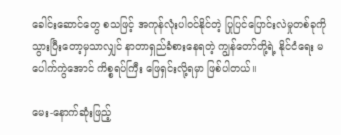ခေါင်းဆောင်တွေ စသဖြင့် အကုန်လုံးပါဝင်နိုင်တဲ့ ပြုပြင်ပြောင်းလဲမှုတစ်ခုကို သွားပြီးတော့မှသာလျှင် နာတာရှည်ခံစားနေရတဲ့ ကျွန်တော်တို့ရဲ့ နိုင်ငံရေး မပေါက်ကွဲအောင် ကိစ္စရပ်ကြီး ဖြေရှင်းလို့ရမှာ ဖြစ်ပါတယ်။

မေး-နောက်ဆုံးဖြည့်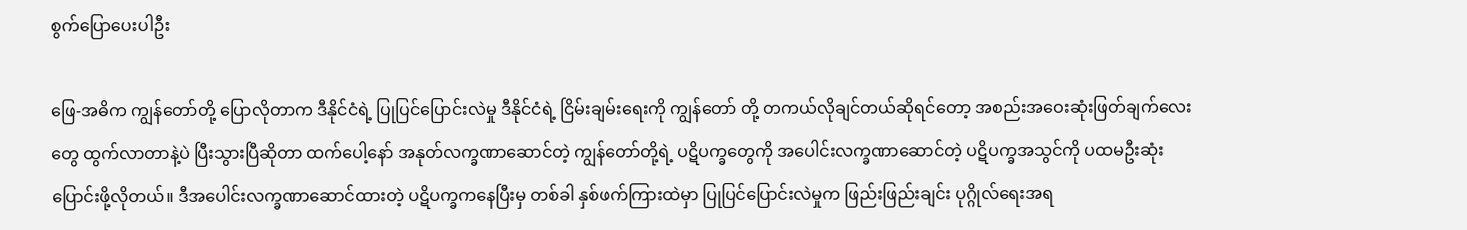စွက်ပြောပေးပါဦး

ဖြေ-အဓိက ကျွန်တော်တို့ ပြောလိုတာက ဒီနိုင်ငံရဲ့ ပြုပြင်ပြောင်းလဲမှု ဒီနိုင်ငံရဲ့ ငြိမ်းချမ်းရေးကို ကျွန်တော် တို့ တကယ်လိုချင်တယ်ဆိုရင်တော့ အစည်းအဝေးဆုံးဖြတ်ချက်လေးတွေ ထွက်လာတာနဲ့ပဲ ပြီးသွားပြီဆိုတာ ထက်ပေါ့နော် အနုတ်လက္ခဏာဆောင်တဲ့ ကျွန်တော်တို့ရဲ့ ပဋိပက္ခတွေကို အပေါင်းလက္ခဏာဆောင်တဲ့ ပဋိပက္ခအသွင်ကို ပထမဦးဆုံးပြောင်းဖို့လိုတယ်။ ဒီအပေါင်းလက္ခဏာဆောင်ထားတဲ့ ပဋိပက္ခကနေပြီးမှ တစ်ခါ နှစ်ဖက်ကြားထဲမှာ ပြုပြင်ပြောင်းလဲမှုက ဖြည်းဖြည်းချင်း ပုဂ္ဂိုလ်ရေးအရ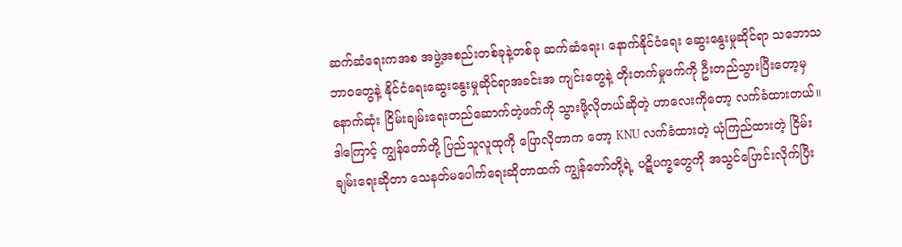ဆက်ဆံရေးကအစ အဖွဲ့အစည်းတစ်ခုနဲ့တစ်ခု ဆက်ဆံရေး၊ နောက်နိုင်ငံရေး ဆွေးနွေးမှုဆိုင်ရာ သဘောသဘာဝတွေနဲ့ နိုင်ငံရေးဆွေးနွေးမှုဆိုင်ရာအခင်းအ ကျင်းတွေနဲ့ တိုးတက်မှုဖက်ကို ဦးတည်သွားပြီးတော့မှ နောက်ဆုံး ငြိမ်းချမ်းရေးတည်ဆောက်တဲ့ဖက်ကို သွားဖို့လိုတယ်ဆိုတဲ့ ဟာလေးကိုတော့ လက်ခံထားတယ်။ ဒါကြောင့် ကျွန်တော်တို့ ပြည်သူလူထုကို ပြောလိုတာက တော့ KNU လက်ခံထားတဲ့ ယုံကြည်ထားတဲ့ ငြိမ်းချမ်းရေးဆိုတာ သေနတ်မပေါက်ရေးဆိုတာထက် ကျွန်တော်တို့ရဲ့ ပဋိပက္ခတွေကို အသွင်ပြောင်းလိုက်ပြီး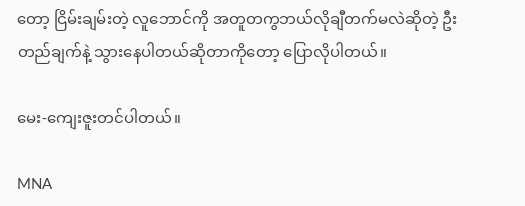တော့ ငြိမ်းချမ်းတဲ့ လူဘောင်ကို အတူတကွဘယ်လိုချီတက်မလဲဆိုတဲ့ ဦးတည်ချက်နဲ့ သွားနေပါတယ်ဆိုတာကိုတော့ ပြောလိုပါတယ်။

မေး-ကျေးဇူးတင်ပါတယ်။

MNA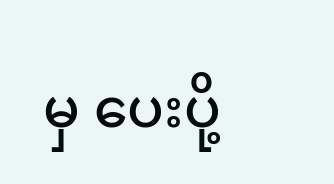မှ ပေးပို့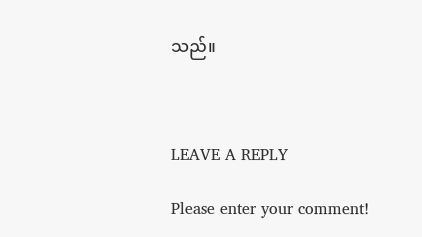သည်။



LEAVE A REPLY

Please enter your comment!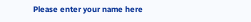Please enter your name here